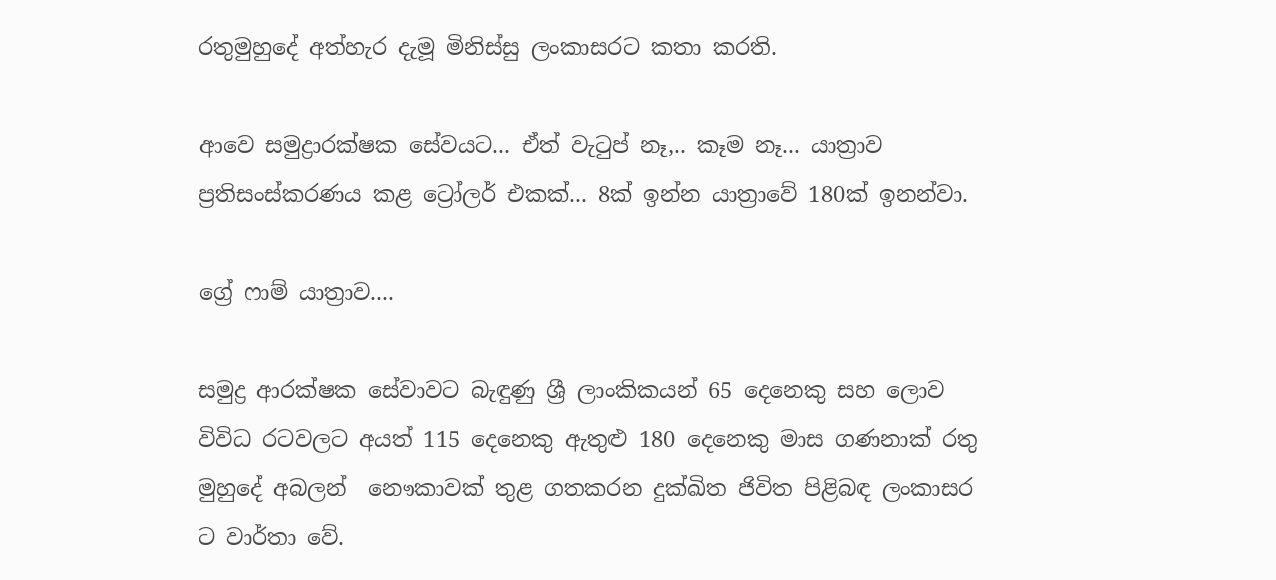රතුමුහුදේ අත්හැර දැමූ මිනිස්සු ලංකාසරට කතා කරති.

ආවෙ සමුද්‍රාරක්ෂක සේවයට... ඒත් වැටුප් නෑ,.. කෑම නෑ... යාත්‍රාව ප්‍රතිසංස්කරණය කළ ට්‍රෝලර් එකක්... 8ක් ඉන්න යාත්‍රාවේ 180ක් ඉනන්වා.

ග්‍රේ ෆාම් යාත්‍රාව....

සමුද්‍ර ආරක්ෂක සේවාවට බැඳුණු ශ්‍රී ලාංකිකයන් 65 දෙනෙකු සහ ලොව විවිධ රටවලට අයත් 115 දෙනෙකු ඇතුළු 180 දෙනෙකු මාස ගණනාක් රතු මුහුදේ අබලන්  නෞකාවක් තුළ ගතකරන දුක්ඛිත ජිවිත පිළිබඳ ලංකාසර ට වාර්තා වේ.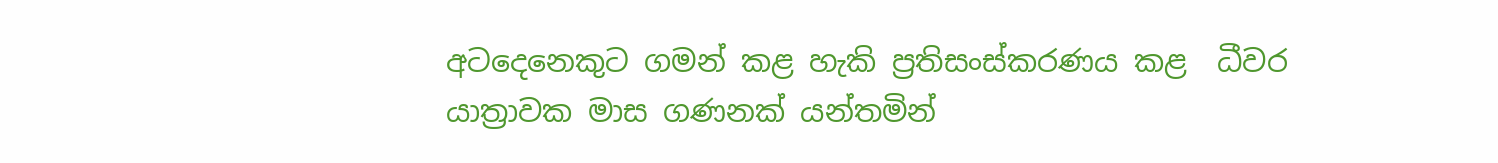අටදෙනෙකුට ගමන් කළ හැකි ප්‍රතිසංස්කරණය කළ  ධීවර යාත්‍රාවක මාස ගණනක් යන්තමින්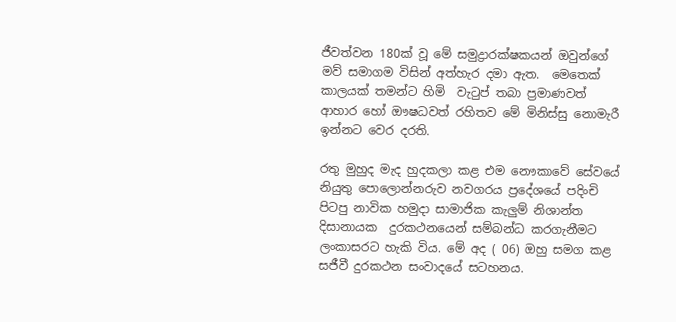ජීවත්වන 180ක් වූ මේ සමුද්‍රාරක්ෂකයන් ඔවුන්ගේ මව් සමාගම විසින් අත්හැර දමා ඇත.  මෙතෙක් කාලයක් තමන්ට හිමි  වැටුප් තබා ප්‍රමාණවත් ආහාර හෝ ඖෂධවත් රහිතව මේ මිනිස්සු නොමැරී ඉන්නට වෙර දරති.

රතු මුහුද මැද හුදකලා කළ එම නෞකාවේ සේවයේ නියුතු පොලොන්නරුව නවගරය ප්‍රදේශයේ පදිංචි පිටපු නාවික හමුදා සාමාජික කැලුම් නිශාන්ත දිසානායක  දුරකථනයෙන් සම්බන්ධ කරගැනීමට ලංකාසරට හැකි විය. මේ අද ( 06) ඔහු සමග කළ සජීවී දුරකථන සංවාදයේ සටහනය.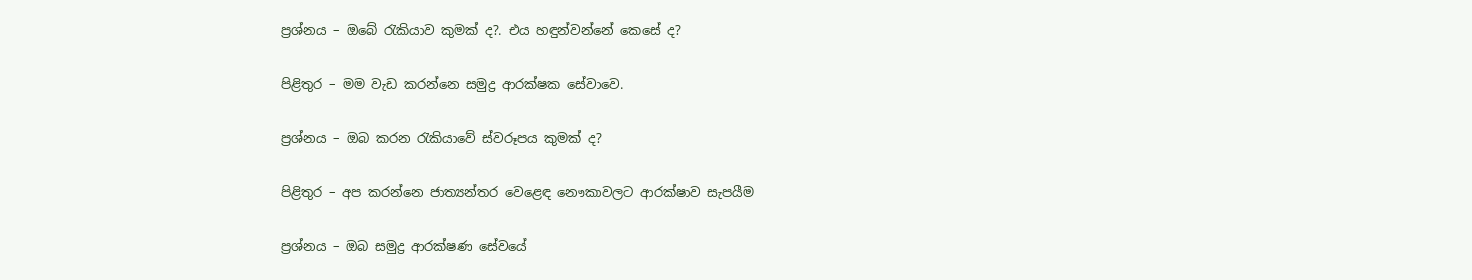ප්‍රශ්නය – ඔබේ රැකියාව කුමක් ද?. එය හඳුන්වන්නේ කෙසේ ද?

පිළිතුර – මම වැඩ කරන්නෙ සමුද්‍ර ආරක්ෂක සේවාවෙ.

ප්‍රශ්නය – ඔබ කරන රැකියාවේ ස්වරූපය කුමක් ද?

පිළිතුර – අප කරන්නෙ ජාත්‍යන්තර වෙළෙඳ නෞකාවලට ආරක්ෂාව සැපයීම

ප්‍රශ්නය – ඔබ සමුද්‍ර ආරක්ෂණ සේවයේ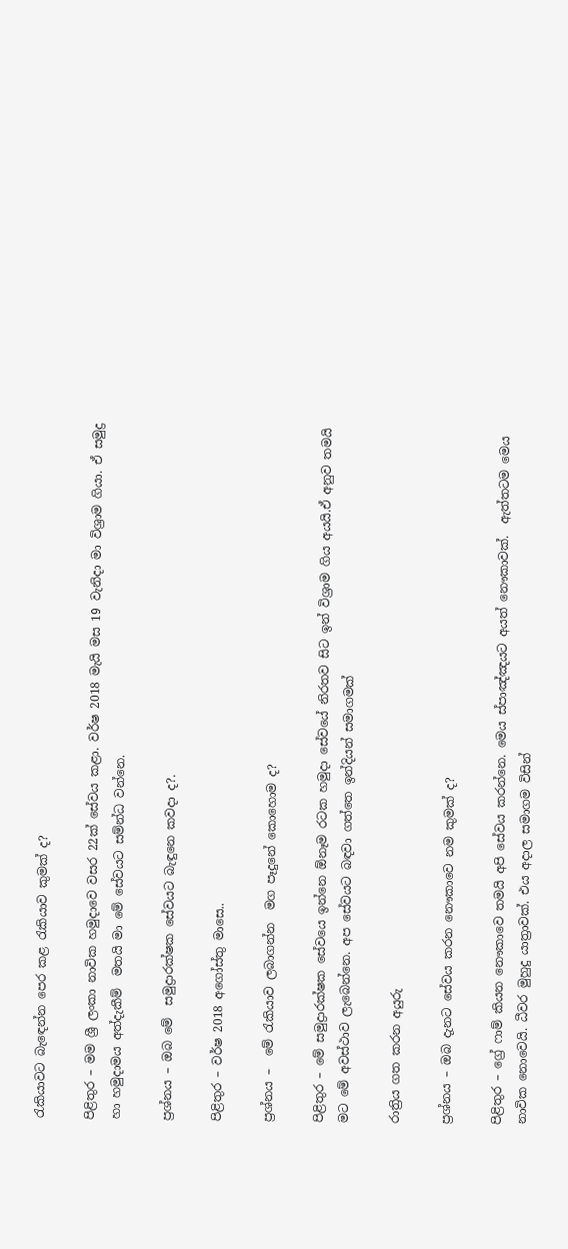රැකියාවට බැඳෙන්න පෙර කළ රැකියාව කුමක් ද?

පිළිතුර – මම ශ්‍රී ලංකා නාවික හමුදාවෙ වසර 22ක් සේවය කළා. වර්ෂ 2018 මැයි මස 19 වැනිදා මා විශ්‍රාම ගියා. ඒ සමුද්‍ර හා හමුදාමය අත්දැකීම්  මතයි මා මේ සේවයට සම්න්ධ වන්නෙ.

ප්‍රශ්නය – ඔබ මේ  සමුද්‍රාරක්ෂක සේවයට බැඳුනෙ කවදා ද?.

පිළිතුර – වර්ෂ 2018 අගෝස්තු මාසෙ..

ප්‍රශ්නය –  මේ රැකියාව ලබාගන්න  මග පෑදුනේ කොහොම ද?

පිළිතුර – මේ සමුද්‍රාරක්ෂක සේවයෙ ඉන්නෙ ඕනෑම රටක හමුදා සේවයේ නිරතව සිට ඉන් විශ්‍රාම ගිය අයයි.ඒ අනුව තමයි මට මේ අවස්ථාව ලැබෙන්නෙ. අප සේවයට බඳවා ගත්තෙ ඉන්දියන් සමාගමක්

රාත්‍රිය ගත කරන අයුරු

ප්‍රශ්නය – ඔබ දැනට සේවය කරන නෞකාවෙ නම කුමක් ද?

පිළිතුර – ග්‍රේ ෆාම් කියන නෞකාවෙ තමයි අපි සේවය කරන්නෙ. මෙය ස්පාඤ්ඤයට අයත් නෞකාවක්.  ඇත්තටම මෙය නාවික නොවෙයි. ධීවර මුහුදු යාත්‍රාවක්. එය අදාල සමාගම විසින්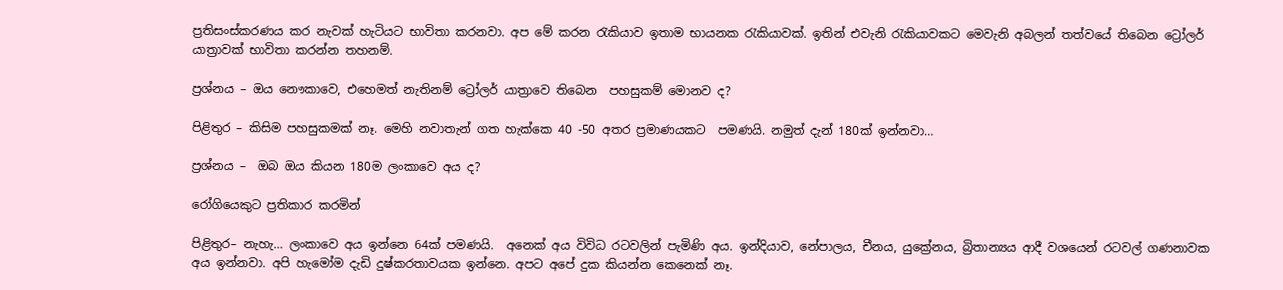ප්‍රතිසංස්කරණය කර නැවක් හැටියට භාවිතා කරනවා. අප මේ කරන රැකියාව ඉතාම භායනක රැකියාවක්. ඉතින් එවැනි රැකියාවකට මෙවැනි අබලන් තත්වයේ තිබෙන ට්‍රෝලර් යාත්‍රාවක් භාවිතා කරන්න තහනම්.

ප්‍රශ්නය – ඔය නෞකාවෙ, එහෙමත් නැතිනම් ට්‍රෝලර් යාත්‍රාවෙ තිබෙන  පහසුකම් මොනව ද?

පිළිතුර – කිසිම පහසුකමක් නෑ. මෙහි නවාතැන් ගත හැක්කෙ 40 -50 අතර ප්‍රමාණයකට  පමණයි. නමුත් දැන් 180ක් ඉන්නවා…

ප්‍රශ්නය –  ඔබ ඔය කියන 180ම ලංකාවෙ අය ද?

රෝගියෙකුට ප්‍රතිකාර කරමින්

පිළිතුර– නැහැ… ලංකාවෙ අය ඉන්නෙ 64ක් පමණයි.  අනෙක් අය විවිධ රටවලින් පැමිණි අය. ඉන්දියාව, නේපාලය, චීනය, යුක්‍රේනය, බ්‍රිතාන්‍යය ආදී වශයෙන් රටවල් ගණනාවක අය ඉන්නවා. අපි හැමෝම දැඩි දුෂ්කරතාවයක ඉන්නෙ. අපට අපේ දුක කියන්න කෙනෙක් නෑ.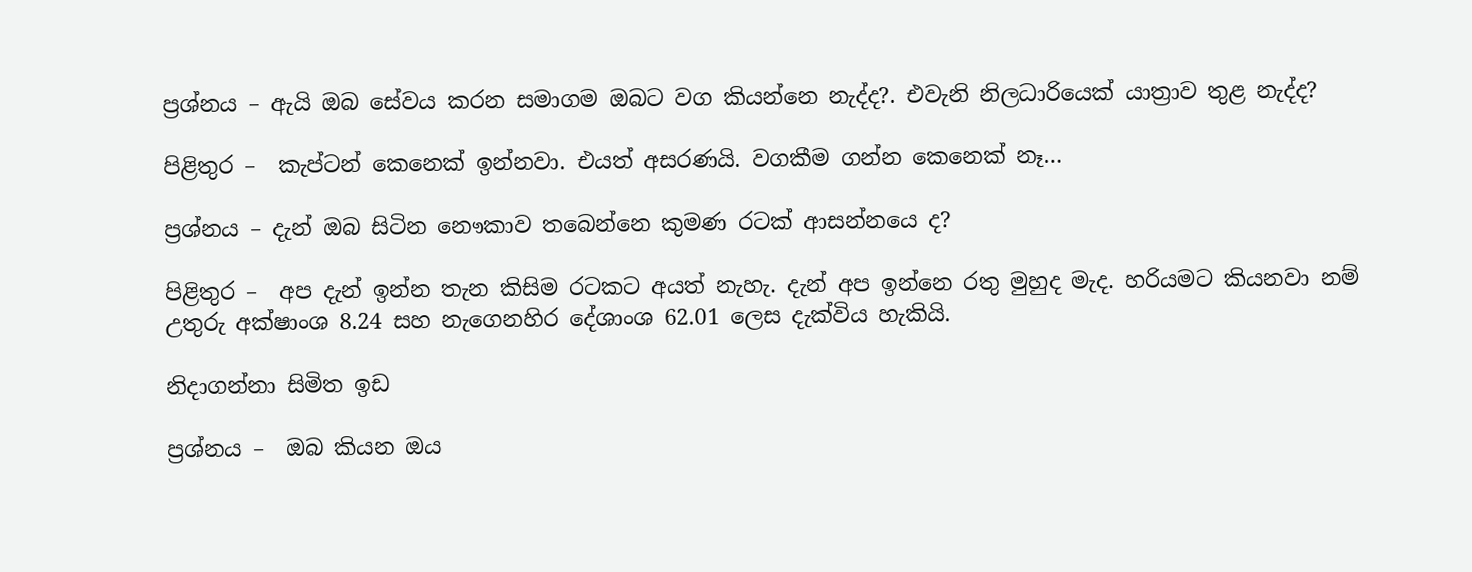ප්‍රශ්නය – ඇයි ඔබ සේවය කරන සමාගම ඔබට වග කියන්නෙ නැද්ද?. එවැනි නිලධාරියෙක් යාත්‍රාව තුළ නැද්ද?

පිළිතුර –  කැප්ටන් කෙනෙක් ඉන්නවා. එයත් අසරණයි. වගකීම ගන්න කෙනෙක් නෑ…

ප්‍රශ්නය – දැන් ඔබ සිටින නෞකාව තබෙන්නෙ කුමණ රටක් ආසන්නයෙ ද?

පිළිතුර –  අප දැන් ඉන්න තැන කිසිම රටකට අයත් නැහැ. දැන් අප ඉන්නෙ රතු මුහුද මැද. හරියමට කියනවා නම් උතුරු අක්ෂාංශ 8.24 සහ නැගෙනහිර දේශාංශ 62.01 ලෙස දැක්විය හැකියි.

නිදාගන්නා සිමිත ඉඩ

ප්‍රශ්නය –  ඔබ කියන ඔය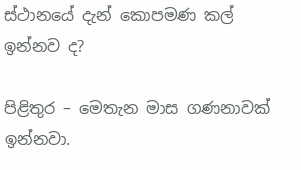ස්ථානයේ දැන් කොපමණ කල් ඉන්නව ද?

පිළිතුර – මෙතැන මාස ගණනාවක් ඉන්නවා.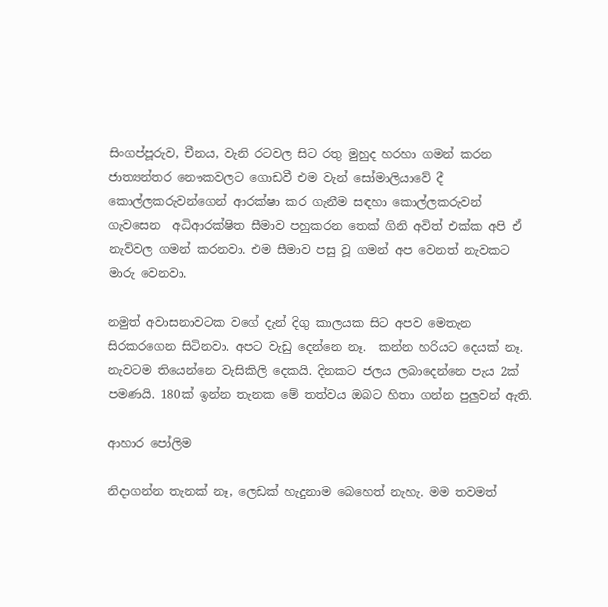සිංගප්පූරුව, චීනය, වැනි රටවල සිට රතු මුහුද හරහා ගමන් කරන ජාත්‍යන්තර නෞකවලට ගොඩවී එම වැන් සෝමාලියාවේ දී කොල්ලකරුවන්ගෙන් ආරක්ෂා කර ගැනීම සඳහා කොල්ලකරුවන් ගැවසෙන  අධිආරක්ෂිත සීමාව පහුකරන තෙක් ගිනි අවිත් එක්ක අපි ඒ නැව්වල ගමන් කරනවා. එම සීමාව පසු වූ ගමන් අප වෙනත් නැවකට මාරු වෙනවා.

නමුත් අවාසනාවටක වගේ දැන් දිගු කාලයක සිට අපව මෙතැන සිරකරගෙන සිටිනවා. අපට වැඩු දෙන්නෙ නෑ.  කන්න හරියට දෙයක් නෑ. නැවටම තියෙන්නෙ වැසිකිලි දෙකයි. දිනකට ජලය ලබාදෙන්නෙ පැය 2ක් පමණයි. 180ක් ඉන්න තැනක මේ තත්වය ඔබට හිතා ගන්න පුලුවන් ඇති.

ආහාර පෝලිම

නිදාගන්න තැනක් නෑ, ලෙඩක් හැදුනාම බෙහෙත් නැහැ. මම තවමත්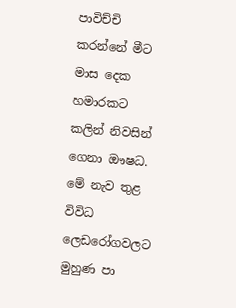පාවිච්චි කරන්නේ මීට මාස දෙක හමාරකට කලින් නිවසින් ගෙනා ඖෂධ. මේ නැව තුළ විවිධ ලෙඩරෝගවලට මුහුණ පා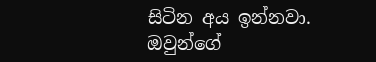සිටින අය ඉන්නවා. ඔවුන්ගේ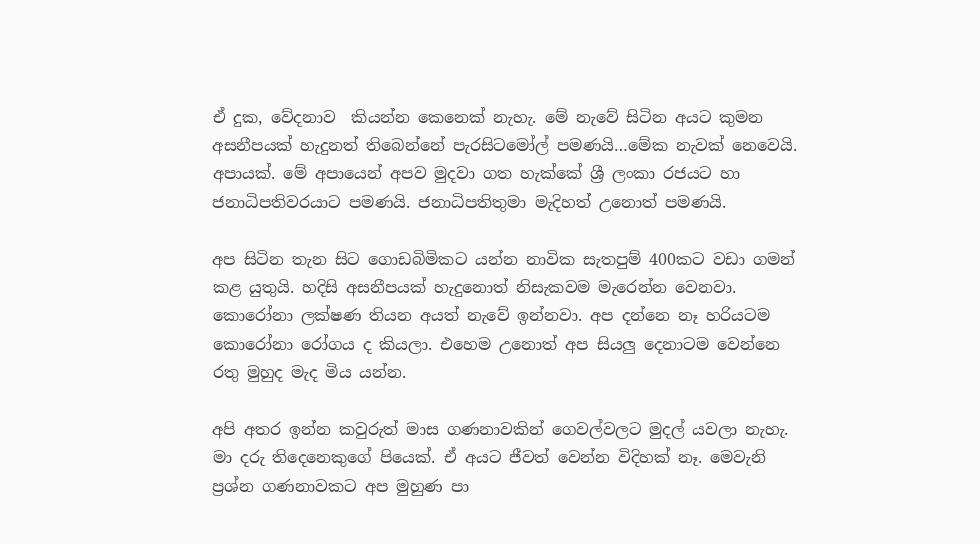ඒ දුක, වේදනාව  කියන්න කෙනෙක් නැහැ. මේ නැවේ සිටින අයට කුමන අසනීපයක් හැදුනත් තිබෙන්නේ පැරසිටමෝල් පමණයි…මේක නැවක් නෙවෙයි. අපායක්. මේ අපායෙන් අපව මුදවා ගත හැක්කේ ශ්‍රී ලංකා රජයට හා ජනාධිපතිවරයාට පමණයි. ජනාධිපතිතුමා මැදිහත් උනොත් පමණයි.

අප සිටින තැන සිට ගොඩබිමිකට යන්න නාවික සැතපුම් 400කට වඩා ගමන් කළ යුතුයි. හදිසි අසනීපයක් හැදුනොත් නිසැකවම මැරෙන්න වෙනවා. කොරෝනා ලක්ෂණ තියන අයත් නැවේ ඉන්නවා. අප දන්නෙ නෑ හරියටම කොරෝනා රෝගය ද කියලා. එහෙම උනොත් අප සියලු දෙනාටම වෙන්නෙ රතු මුහුද මැද මිය යන්න.

අපි අතර ඉන්න කවුරුත් මාස ගණනාවකින් ගෙවල්වලට මුදල් යවලා නැහැ. මා දරු තිදෙනෙකුගේ පියෙක්. ඒ අයට ජීවත් වෙන්න විදිහක් නෑ. මෙවැනි ප්‍රශ්න ගණනාවකට අප මුහුණ පා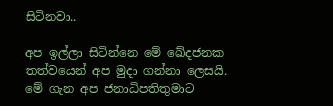සිටිනවා..

අප ඉල්ලා සිටින්නෙ මේ ඛේදජනක තත්වයෙන් අප මුදා ගන්නා ලෙසයි. මේ ගැන අප ජනාධිපතිතුමාට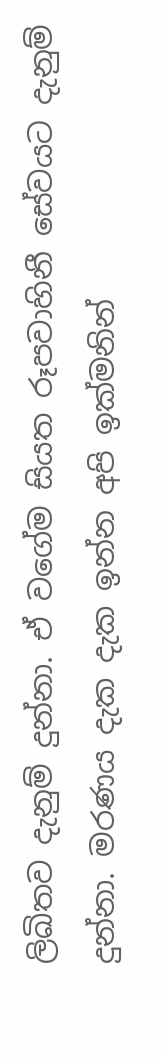ලිඛිතව දැනුම් දුන්නා. ඒ වගේම සියත රූපවාහිනී සේවයට දැනුම් දුන්නා. මරණය දැක දැක ඉන්න අපි ඉක්මනින්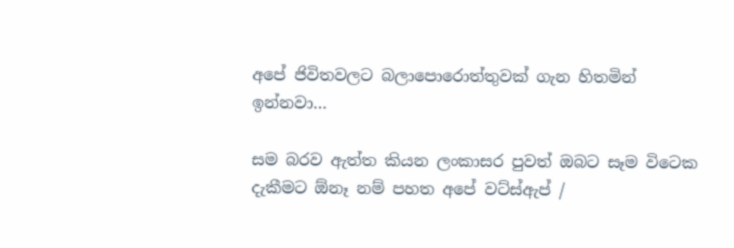අපේ ජිවිතවලට බලාපොරොත්තුවක් ගැන හිතමින් ඉන්නවා…

සම බරව ඇත්ත කියන ලංකාසර පුවත් ඔබට සෑම විටෙක දැකීමට ඕනෑ නම් පහත අපේ වට්ස්ඇප් /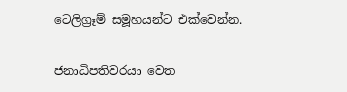ටෙලිග්‍රෑම් සමූහයන්ට එක්වෙන්න.


ජනාධිපතිවරයා වෙත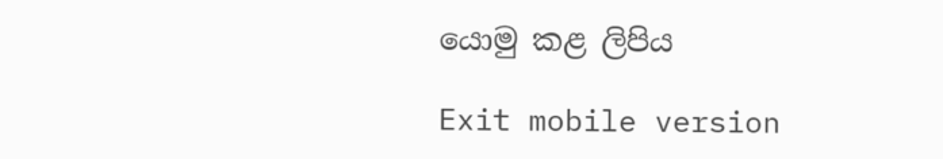යොමු කළ ලිපිය

Exit mobile version